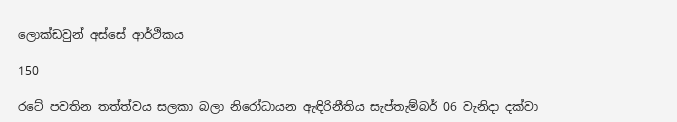ලොක්ඩවුන් අස්සේ ආර්ථිකය

150

රටේ පවතින තත්ත්වය සලකා බලා නිරෝධායන ඇඳිරිනීතිය සැප්තැම්බර් 06 වැනිදා දක්වා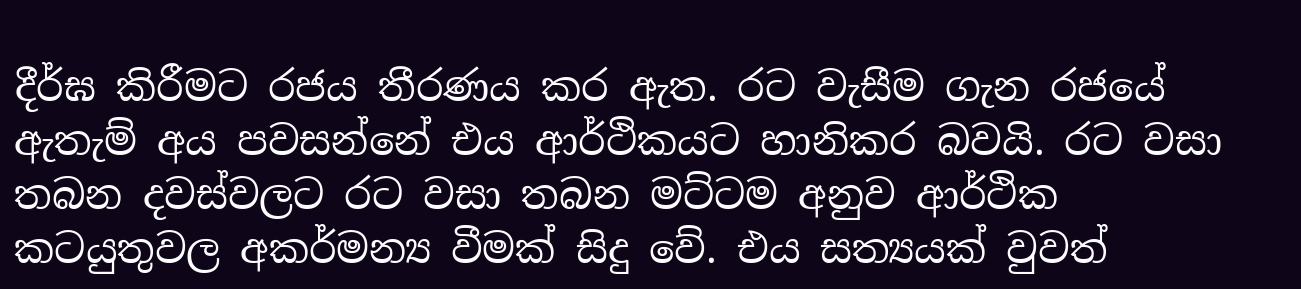දීර්ඝ කිරීමට රජය තීරණය කර ඇත. රට වැසීම ගැන රජයේ ඇතැම් අය පවසන්නේ එය ආර්ථිකයට හානිකර බවයි. රට වසා තබන දවස්වලට රට වසා තබන මට්ටම අනුව ආර්ථික කටයුතුවල අකර්මන්‍ය වීමක් සිදු වේ. එය සත්‍යයක් වුවත්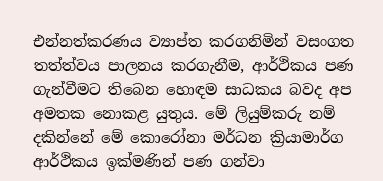එන්නත්කරණය ව්‍යාප්ත කරගනිමින් වසංගත තත්ත්වය පාලනය කරගැනීම, ආර්ථිකය පණ ගැන්වීමට තිබෙන හොඳම සාධකය බවද අප අමතක නොකළ යුතුය. මේ ලියුම්කරු නම් දකින්නේ මේ කොරෝනා මර්ධන ක්‍රියාමාර්ග ආර්ථිකය ඉක්මණින් පණ ගන්වා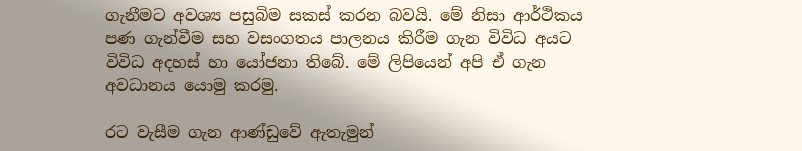ගැනීමට අවශ්‍ය පසුබිම සකස් කරන බවයි. මේ නිසා ආර්ථිකය පණ ගැන්වීම සහ වසංගතය පාලනය කිරීම ගැන විවිධ අයට විවිධ අදහස් හා යෝජනා තිබේ. මේ ලිපියෙන් අපි ඒ ගැන අවධානය යොමු කරමු.

රට වැසීම ගැන ආණ්ඩුවේ ඇතැමුන්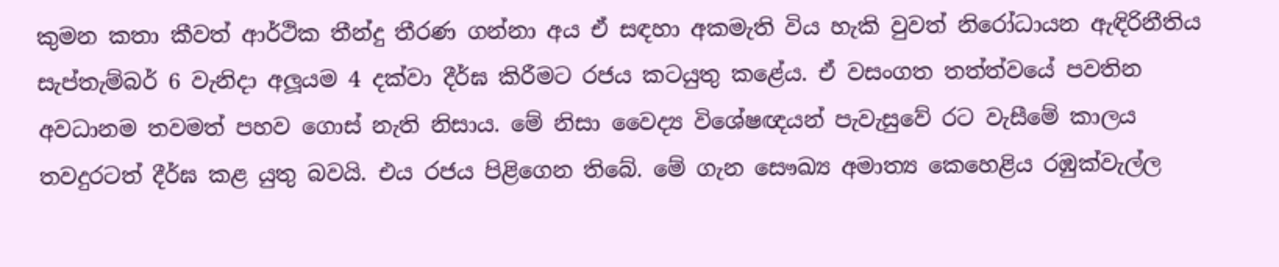කුමන කතා කීවත් ආර්ථික තීන්දු තීරණ ගන්නා අය ඒ සඳහා අකමැති විය හැකි වුවත් නිරෝධායන ඇඳිරිනීතිය සැප්තැම්බර් 6 වැනිදා අලූයම 4 දක්වා දීර්ඝ කිරීමට රජය කටයුතු කළේය. ඒ වසංගත තත්ත්වයේ පවතින අවධානම තවමත් පහව ගොස් නැති නිසාය. මේ නිසා වෛද්‍ය විශේෂඥයන් පැවැසුවේ රට වැසීමේ කාලය තවදුරටත් දීර්ඝ කළ යුතු බවයි. එය රජය පිළිගෙන තිබේ. මේ ගැන සෞඛ්‍ය අමාත්‍ය කෙහෙළිය රඹුක්වැල්ල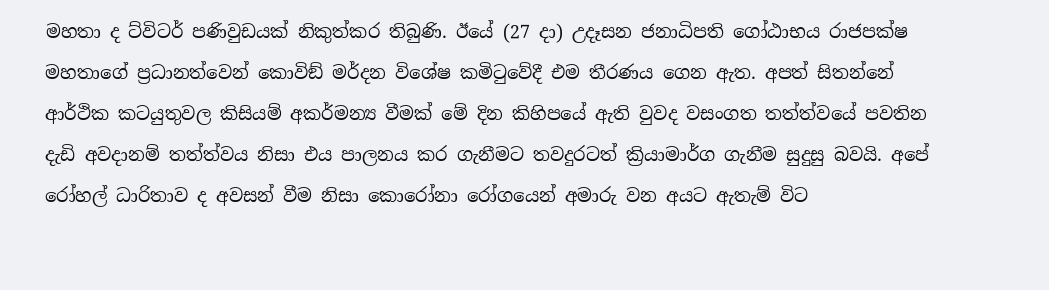මහතා ද ට්විටර් පණිවුඩයක් නිකුත්කර තිබුණි. ඊයේ (27 දා) උදෑසන ජනාධිපති ගෝඨාභය රාජපක්ෂ මහතාගේ ප්‍රධානත්වෙන් කොවිඞ් මර්දන විශේෂ කමිටුවේදී එම තීරණය ගෙන ඇත. අපත් සිතන්නේ ආර්ථික කටයුතුවල කිසියම් අකර්මන්‍ය වීමක් මේ දින කිහිපයේ ඇති වුවද වසංගත තත්ත්වයේ පවතින දැඩි අවදානම් තත්ත්වය නිසා එය පාලනය කර ගැනීමට තවදුරටත් ක්‍රියාමාර්ග ගැනීම සුදුසු බවයි. අපේ රෝහල් ධාරිතාව ද අවසන් වීම නිසා කොරෝනා රෝගයෙන් අමාරු වන අයට ඇතැම් විට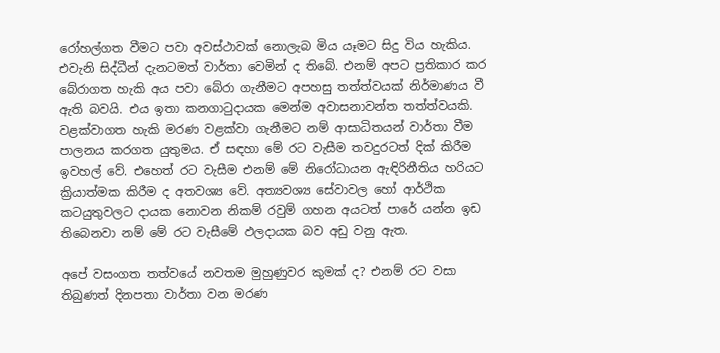රෝහල්ගත වීමට පවා අවස්ථාවක් නොලැබ මිය යෑමට සිදු විය හැකිය. එවැනි සිද්ධීන් දැනටමත් වාර්තා වෙමින් ද තිබේ. එනම් අපට ප්‍රතිකාර කර බේරාගත හැකි අය පවා බේරා ගැනීමට අපහසු තත්ත්වයක් නිර්මාණය වී ඇති බවයි. එය ඉතා කනගාටුදායක මෙන්ම අවාසනාවන්ත තත්ත්වයකි. වළක්වාගත හැකි මරණ වළක්වා ගැනීමට නම් ආසාධිතයන් වාර්තා වීම පාලනය කරගත යුතුමය. ඒ සඳහා මේ රට වැසීම තවදුරටත් දික් කිරීම ඉවහල් වේ. එහෙත් රට වැසීම එනම් මේ නිරෝධායන ඇඳිරිනීතිය හරියට ක්‍රියාත්මක කිරීම ද අතවශ්‍ය වේ. අත්‍යවශ්‍ය සේවාවල හෝ ආර්ථික කටයුතුවලට දායක නොවන නිකම් රවුම් ගහන අයටත් පාරේ යන්න ඉඩ තිබෙනවා නම් මේ රට වැසීමේ ඵලදායක බව අඩු වනු ඇත.

අපේ වසංගත තත්වයේ නවතම මුහුණුවර කුමක් ද? එනම් රට වසා තිබුණත් දිනපතා වාර්තා වන මරණ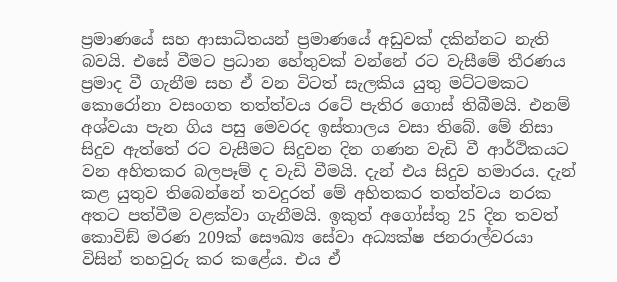ප්‍රමාණයේ සහ ආසාධිතයන් ප්‍රමාණයේ අඩුවක් දකින්නට නැති බවයි. එසේ වීමට ප්‍රධාන හේතුවක් වන්නේ රට වැසීමේ තීරණය ප්‍රමාද වී ගැනීම සහ ඒ වන විටත් සැලකිය යුතු මට්ටමකට කොරෝනා වසංගත තත්ත්වය රටේ පැතිර ගොස් තිබීමයි. එනම් අශ්වයා පැන ගිය පසු මෙවරද ඉස්තාලය වසා තිබේ. මේ නිසා සිදුව ඇත්තේ රට වැසීමට සිදුවන දින ගණන වැඩි වී ආර්ථිකයට වන අහිතකර බලපෑම් ද වැඩි වීමයි. දැන් එය සිදුව හමාරය. දැන් කළ යුතුව තිබෙන්නේ තවදුරත් මේ අහිතකර තත්ත්වය නරක අතට පත්වීම වළක්වා ගැනීමයි. ඉකුත් අගෝස්තු 25 දින තවත් කොවිඞ් මරණ 209ක් සෞඛ්‍ය සේවා අධ්‍යක්ෂ ජනරාල්වරයා විසින් තහවුරු කර කළේය. එය ඒ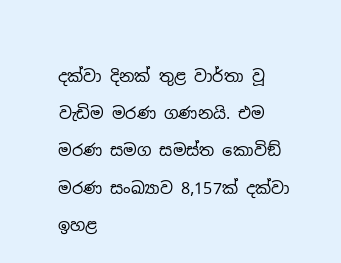දක්වා දිනක් තුළ වාර්තා වූ වැඩිම මරණ ගණනයි. එම මරණ සමග සමස්ත කොවිඞ් මරණ සංඛ්‍යාව 8,157ක් දක්වා ඉහළ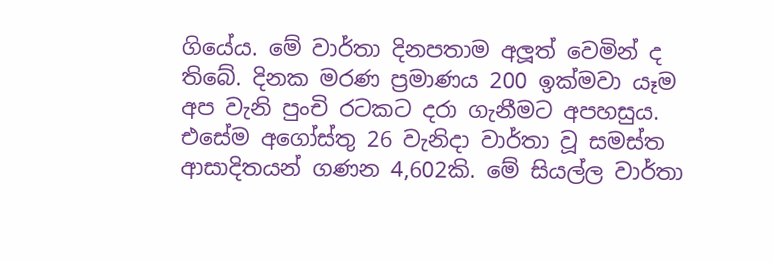ගියේය. මේ වාර්තා දිනපතාම අලූත් වෙමින් ද තිබේ. දිනක මරණ ප්‍රමාණය 200 ඉක්මවා යෑම අප වැනි පුංචි රටකට දරා ගැනීමට අපහසුය. එසේම අගෝස්තු 26 වැනිදා වාර්තා වූ සමස්ත ආසාදිතයන් ගණන 4,602කි. මේ සියල්ල වාර්තා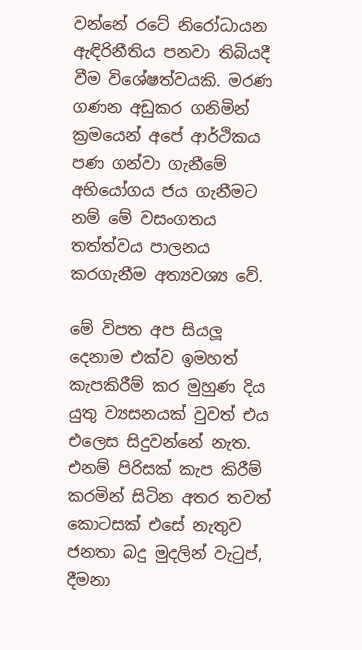වන්නේ රටේ නිරෝධායන ඇඳිරිනීතිය පනවා තිබියදී වීම විශේෂත්වයකි. මරණ ගණන අඩුකර ගනිමින් ක්‍රමයෙන් අපේ ආර්ථිකය පණ ගන්වා ගැනීමේ අභියෝගය ජය ගැනීමට නම් මේ වසංගතය තත්ත්වය පාලනය කරගැනීම අත්‍යවශ්‍ය වේ.

මේ විපත අප සියලූ දෙනාම එක්ව ඉමහත් කැපකිරීම් කර මුහුණ දිය යුතු ව්‍යසනයක් වුවත් එය එලෙස සිදුවන්නේ නැත. එනම් පිරිසක් කැප කිරීම් කරමින් සිටින අතර තවත් කොටසක් එසේ නැතුව ජනතා බදු මුදලින් වැටුප්, දීමනා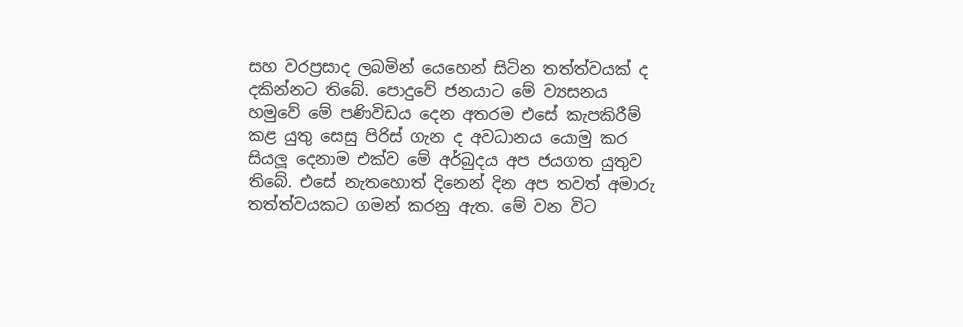සහ වරප්‍රසාද ලබමින් යෙහෙන් සිටින තත්ත්වයක් ද දකින්නට තිබේ. පොදුවේ ජනයාට මේ ව්‍යසනය හමුවේ මේ පණිවිඩය දෙන අතරම එසේ කැපකිරීම් කළ යුතු සෙසු පිරිස් ගැන ද අවධානය යොමු කර සියලූ දෙනාම එක්ව මේ අර්බුදය අප ජයගත යුතුව තිබේ. එසේ නැතහොත් දිනෙන් දින අප තවත් අමාරු තත්ත්වයකට ගමන් කරනු ඇත. මේ වන විට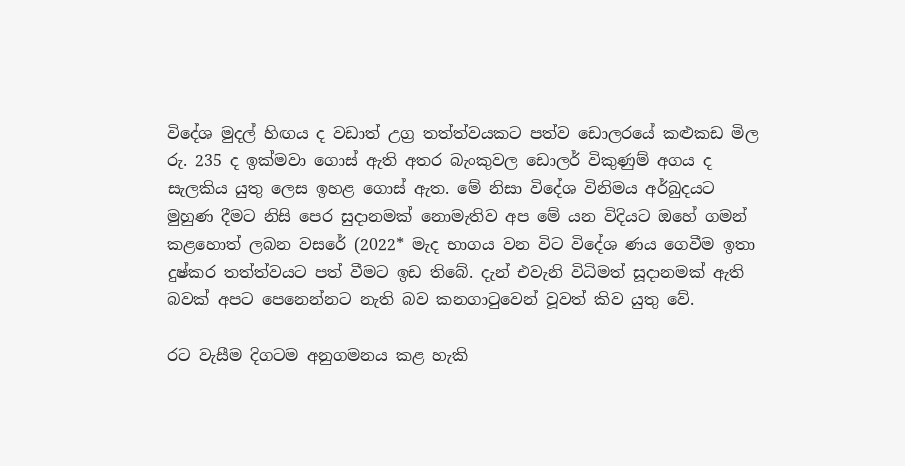විදේශ මුදල් හිඟය ද වඩාත් උග්‍ර තත්ත්වයකට පත්ව ඩොලරයේ කළුකඩ මිල රු. 235 ද ඉක්මවා ගොස් ඇති අතර බැංකුවල ඩොලර් විකුණුම් අගය ද සැලකිය යුතු ලෙස ඉහළ ගොස් ඇත. මේ නිසා විදේශ විනිමය අර්බුදයට මුහුණ දීමට නිසි පෙර සුදානමක් නොමැතිව අප මේ යන විදියට ඔහේ ගමන් කළහොත් ලබන වසරේ (2022* මැද භාගය වන විට විදේශ ණය ගෙවීම ඉතා දුෂ්කර තත්ත්වයට පත් වීමට ඉඩ තිබේ. දැන් එවැනි විධිමත් සූදානමක් ඇති බවක් අපට පෙනෙන්නට නැති බව කනගාටුවෙන් වූවත් කිව යුතු වේ.

රට වැසීම දිගටම අනුගමනය කළ හැකි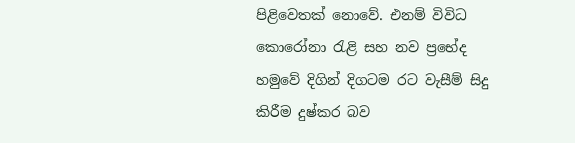පිළිවෙතක් නොවේ. එනම් විවිධ කොරෝනා රැළි සහ නව ප්‍රභේද හමුවේ දිගින් දිගටම රට වැසීම් සිදු කිරීම දුෂ්කර බව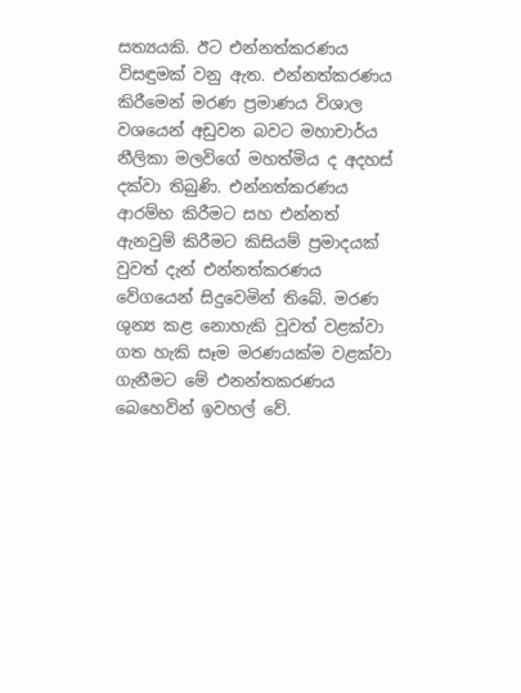සත්‍යයකි. ඊට එන්නත්කරණය විසඳුමක් වනු ඇත. එන්නත්කරණය කිරීමෙන් මරණ ප්‍රමාණය විශාල වශයෙන් අඩුවන බවට මහාචාර්ය නීලිකා මලවිගේ මහත්මිය ද අදහස් දක්වා තිබුණි. එන්නත්කරණය ආරම්භ කිරීමට සහ එන්නත් ඇනවුම් කිරීමට කිසියම් ප්‍රමාදයක් වුවත් දැන් එන්නත්කරණය වේගයෙන් සිදුවෙමින් තිබේ. මරණ ශුන්‍ය කළ නොහැකි වූවත් වළක්වා ගත හැකි සෑම මරණයක්ම වළක්වා ගැනීමට මේ එනන්තකරණය බෙහෙවින් ඉවහල් වේ.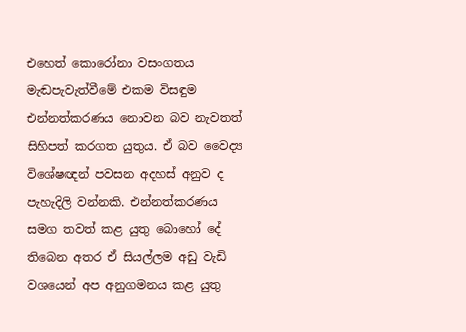එහෙත් කොරෝනා වසංගතය මැඬපැවැත්වීමේ එකම විසඳුම එන්නත්කරණය නොවන බව නැවතත් සිහිපත් කරගත යුතුය. ඒ බව වෛද්‍ය විශේෂඥන් පවසන අදහස් අනුව ද පැහැදිලි වන්නකි. එන්නත්කරණය සමග තවත් කළ යුතු බොහෝ දේ තිබෙන අතර ඒ සියල්ලම අඩු වැඩි වශයෙන් අප අනුගමනය කළ යුතු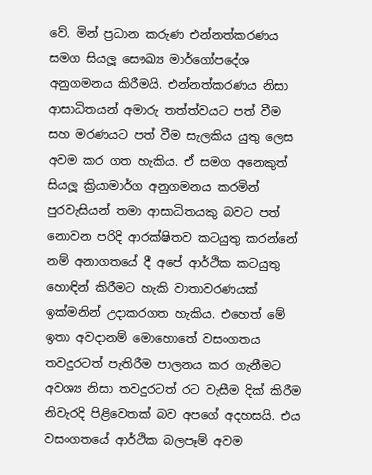වේ. මින් ප්‍රධාන කරුණ එන්නත්කරණය සමග සියලූ සෞඛ්‍ය මාර්ගෝපදේශ අනුගමනය කිරීමයි. එන්නත්කරණය නිසා ආසාධිතයන් අමාරු තත්ත්වයට පත් වීම සහ මරණයට පත් වීම සැලකිය යුතු ලෙස අවම කර ගත හැකිය. ඒ සමග අනෙකුත් සියලූ ක්‍රියාමාර්ග අනුගමනය කරමින් පුරවැසියන් තමා ආසාධිතයකු බවට පත් නොවන පරිදි ආරක්ෂිතව කටයුතු කරන්නේ නම් අනාගතයේ දී අපේ ආර්ථික කටයුතු හොඳින් කිරීමට හැකි වාතාවරණයක් ඉක්මනින් උදාකරගත හැකිය. එහෙත් මේ ඉතා අවදානම් මොහොතේ වසංගතය තවදුරටත් පැතිරීම පාලනය කර ගැනීමට අවශ්‍ය නිසා තවදුරටත් රට වැසීම දික් කිරීම නිවැරදි පිළිවෙතක් බව අපගේ අදහසයි. එය වසංගතයේ ආර්ථික බලපෑම් අවම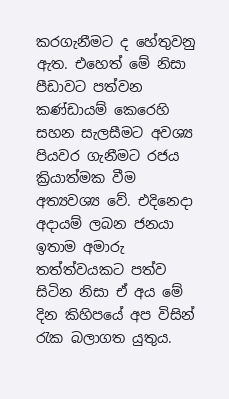කරගැනීමට ද හේතුවනු ඇත. එහෙත් මේ නිසා පීඩාවට පත්වන කණ්ඩායම් කෙරෙහි සහන සැලසීමට අවශ්‍ය පියවර ගැනීමට රජය ක්‍රියාත්මක වීම අත්‍යවශ්‍ය වේ. එදිනෙදා අදායම් ලබන ජනයා ඉතාම අමාරු තත්ත්වයකට පත්ව සිටින නිසා ඒ අය මේ දින කිහිපයේ අප විසින් රැක බලාගත යුතුය.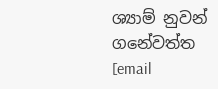ශ්‍යාම් නුවන් ගනේවත්ත
[email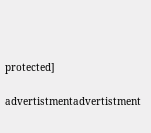protected]

advertistmentadvertistment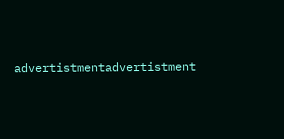advertistmentadvertistment